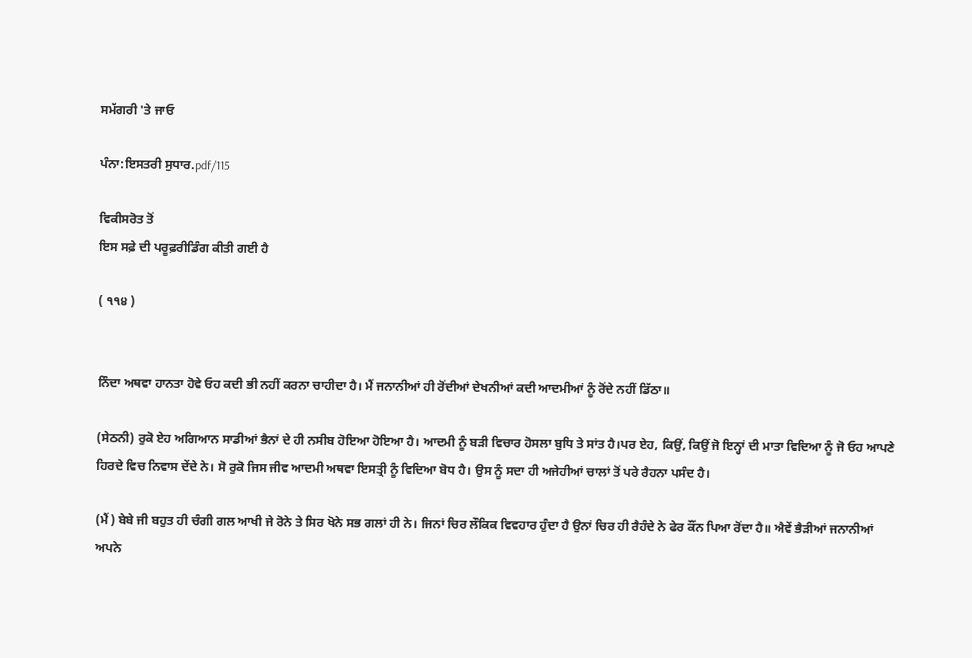ਸਮੱਗਰੀ 'ਤੇ ਜਾਓ

ਪੰਨਾ:ਇਸਤਰੀ ਸੁਧਾਰ.pdf/115

ਵਿਕੀਸਰੋਤ ਤੋਂ
ਇਸ ਸਫ਼ੇ ਦੀ ਪਰੂਫ਼ਰੀਡਿੰਗ ਕੀਤੀ ਗਈ ਹੈ

( ੧੧੪ )


ਨਿੰਦਾ ਅਥਵਾ ਹਾਨਤਾ ਹੋਵੇ ਓਹ ਕਦੀ ਭੀ ਨਹੀਂ ਕਰਨਾ ਚਾਹੀਦਾ ਹੈ। ਮੈਂ ਜਨਾਨੀਆਂ ਹੀ ਰੋਂਦੀਆਂ ਦੇਖਨੀਆਂ ਕਦੀ ਆਦਮੀਆਂ ਨੂੰ ਰੋਂਦੇ ਨਹੀਂ ਡਿੱਠਾ॥

(ਸੇਠਨੀ) ਰੁਕੋ ਏਹ ਅਗਿਆਨ ਸਾਡੀਆਂ ਭੈਨਾਂ ਦੇ ਹੀ ਨਸੀਬ ਹੋਇਆ ਹੋਇਆ ਹੈ। ਆਦਮੀ ਨੂੰ ਬੜੀ ਵਿਚਾਰ ਹੋਸਲਾ ਬੁਧਿ ਤੇ ਸਾਂਤ ਹੈ।ਪਰ ਏਹ, ਕਿਉਂ, ਕਿਉਂ ਜੋ ਇਨ੍ਹਾਂ ਦੀ ਮਾਤਾ ਵਿਦਿਆ ਨੂੰ ਜੋ ਓਹ ਆਪਣੇ ਹਿਰਦੇ ਵਿਚ ਨਿਵਾਸ ਦੇਂਦੇ ਨੇ। ਸੋ ਰੁਕੋ ਜਿਸ ਜੀਵ ਆਦਮੀ ਅਥਵਾ ਇਸਤ੍ਰੀ ਨੂੰ ਵਿਦਿਆ ਬੋਧ ਹੈ। ਉਸ ਨੂੰ ਸਦਾ ਹੀ ਅਜੇਹੀਆਂ ਚਾਲਾਂ ਤੋਂ ਪਰੇ ਰੈਹਨਾ ਪਸੰਦ ਹੈ।

(ਮੈਂ) ਬੇਬੇ ਜੀ ਬਹੁਤ ਹੀ ਚੰਗੀ ਗਲ ਆਖੀ ਜੇ ਰੋਨੇ ਤੇ ਸਿਰ ਖੋਨੇ ਸਭ ਗਲਾਂ ਹੀ ਨੇ। ਜਿਨਾਂ ਚਿਰ ਲੌਕਿਕ ਵਿਵਹਾਰ ਹੁੰਦਾ ਹੈ ਉਨਾਂ ਚਿਰ ਹੀ ਰੈਹੰਦੇ ਨੇ ਫੇਰ ਕੌਂਨ ਪਿਆ ਰੋਂਦਾ ਹੈ॥ ਐਵੇਂ ਭੈੜੀਆਂ ਜਨਾਨੀਆਂ ਅਪਨੇ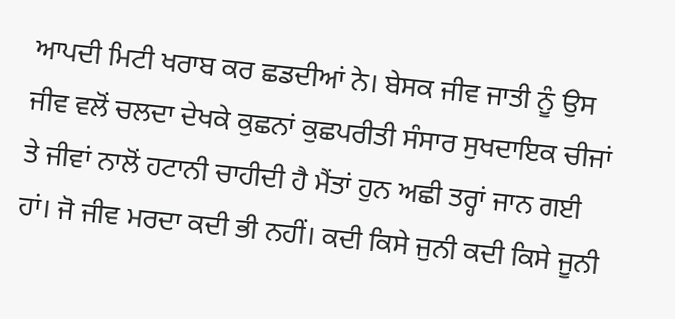ਆਪਦੀ ਮਿਟੀ ਖਰਾਬ ਕਰ ਛਡਦੀਆਂ ਨੇ। ਬੇਸਕ ਜੀਵ ਜਾਤੀ ਨੂੰ ਉਸ ਜੀਵ ਵਲੋਂ ਚਲਦਾ ਦੇਖਕੇ ਕੁਛਨਾਂ ਕੁਛਪਰੀਤੀ ਸੰਸਾਰ ਸੁਖਦਾਇਕ ਚੀਜਾਂ ਤੇ ਜੀਵਾਂ ਨਾਲੋਂ ਹਟਾਨੀ ਚਾਹੀਦੀ ਹੈ ਮੈਂਤਾਂ ਹੁਨ ਅਛੀ ਤਰ੍ਹਾਂ ਜਾਨ ਗਈ ਹਾਂ। ਜੋ ਜੀਵ ਮਰਦਾ ਕਦੀ ਭੀ ਨਹੀਂ। ਕਦੀ ਕਿਸੇ ਜੁਨੀ ਕਦੀ ਕਿਸੇ ਜੂਨੀ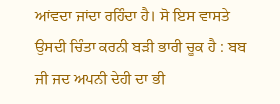ਆਂਵਦਾ ਜਾਂਦਾ ਰਹਿੰਦਾ ਹੈ। ਸੋ ਇਸ ਵਾਸਤੇ ਉਸਦੀ ਚਿੰਤਾ ਕਰਨੀ ਬੜੀ ਭਾਰੀ ਚੂਕ ਹੈ : ਬਬ ਜੀ ਜਦ ਅਪਨੀ ਦੇਹੀ ਦਾ ਭੀ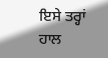ਇਸੇ ਤਰ੍ਹਾਂ ਹਾਲ